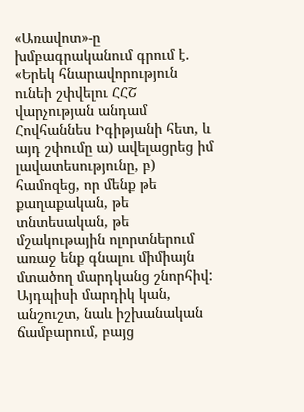«Առավոտ»-ը խմբագրականում գրում է. «Երեկ հնարավորություն ունեի շփվելու ՀՀՇ վարչության անդամ Հովհաննես Իգիթյանի հետ, և այդ շփումը ա) ավելացրեց իմ լավատեսությունը, բ) համոզեց, որ մենք թե քաղաքական, թե տնտեսական, թե մշակութային ոլորտներում առաջ ենք գնալու միմիայն մտածող մարդկանց շնորհիվ: Այդպիսի մարդիկ կան, անշուշտ, նաև իշխանական ճամբարում, բայց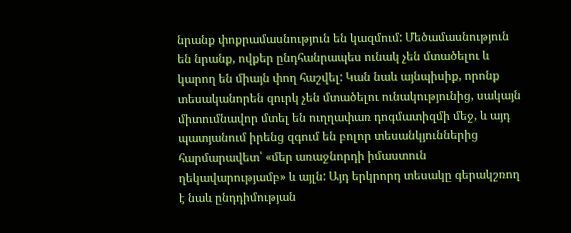նրանք փոքրամասնություն են կազմում: Մեծամասնություն են նրանք, ովքեր ընդհանրապես ունակ չեն մտածելու և կարող են միայն փող հաշվել: Կան նաև այնպիսիք, որոնք տեսականորեն զուրկ չեն մտածելու ունակությունից, սակայն միտումնավոր մտել են ուղղափառ դոգմատիզմի մեջ, և այդ պատյանում իրենց զգում են բոլոր տեսանկյուններից հարմարավետ՝ «մեր առաջնորդի իմաստուն ղեկավարությամբ» և այլն: Այդ երկրորդ տեսակը գերակշռող է նաև ընդդիմության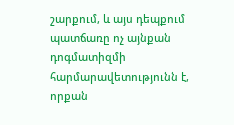շարքում, և այս դեպքում պատճառը ոչ այնքան դոգմատիզմի հարմարավետությունն է, որքան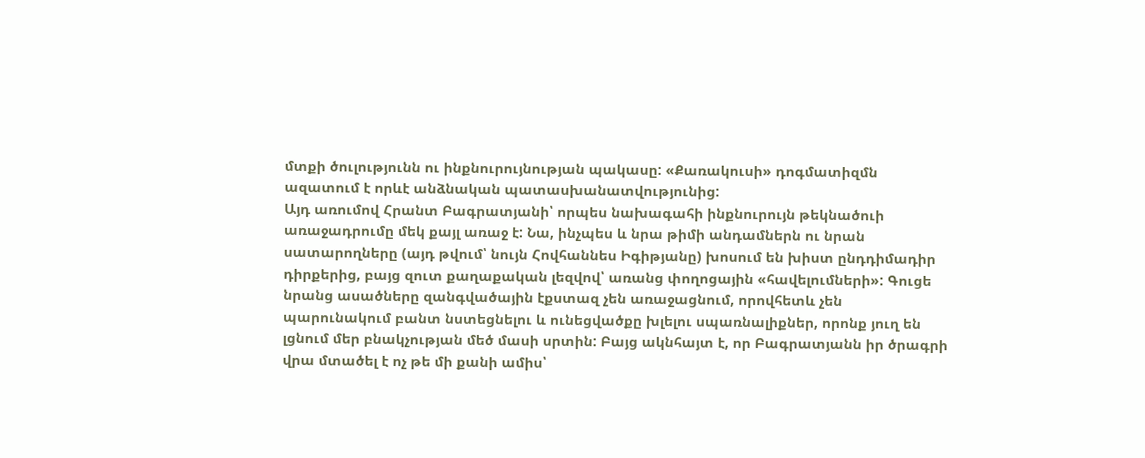մտքի ծուլությունն ու ինքնուրույնության պակասը: «Քառակուսի» դոգմատիզմն ազատում է որևէ անձնական պատասխանատվությունից:
Այդ առումով Հրանտ Բագրատյանի՝ որպես նախագահի ինքնուրույն թեկնածուի առաջադրումը մեկ քայլ առաջ է: Նա, ինչպես և նրա թիմի անդամներն ու նրան սատարողները (այդ թվում՝ նույն Հովհաննես Իգիթյանը) խոսում են խիստ ընդդիմադիր դիրքերից, բայց զուտ քաղաքական լեզվով՝ առանց փողոցային «հավելումների»: Գուցե նրանց ասածները զանգվածային էքստազ չեն առաջացնում, որովհետև չեն պարունակում բանտ նստեցնելու և ունեցվածքը խլելու սպառնալիքներ, որոնք յուղ են լցնում մեր բնակչության մեծ մասի սրտին: Բայց ակնհայտ է, որ Բագրատյանն իր ծրագրի վրա մտածել է ոչ թե մի քանի ամիս՝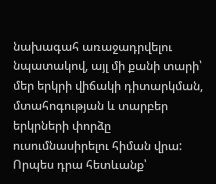նախագահ առաջադրվելու նպատակով, այլ մի քանի տարի՝ մեր երկրի վիճակի դիտարկման, մտահոգության և տարբեր երկրների փորձը ուսումնասիրելու հիման վրա:
Որպես դրա հետևանք՝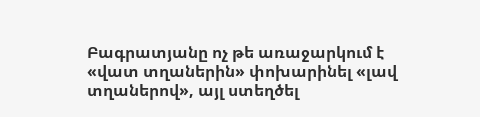Բագրատյանը ոչ թե առաջարկում է «վատ տղաներին» փոխարինել «լավ տղաներով», այլ ստեղծել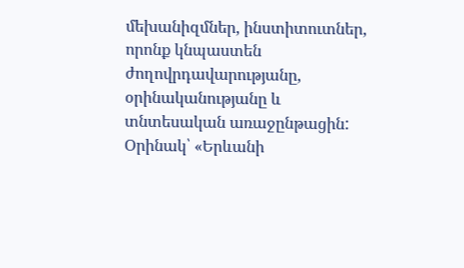մեխանիզմներ, ինստիտուտներ, որոնք կնպաստեն ժողովրդավարությանը, օրինականությանը և տնտեսական առաջընթացին: Օրինակ՝ «Երևանի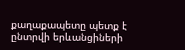քաղաքապետը պետք է ընտրվի երևանցիների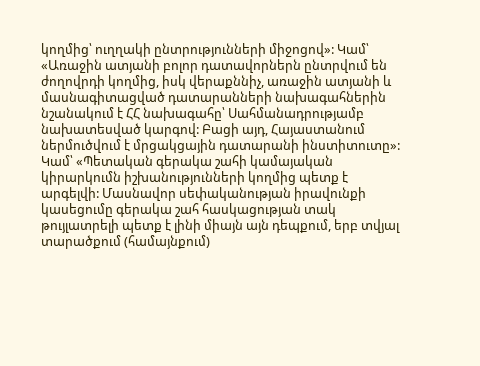կողմից՝ ուղղակի ընտրությունների միջոցով»: Կամ՝ «Առաջին ատյանի բոլոր դատավորներն ընտրվում են ժողովրդի կողմից, իսկ վերաքննիչ, առաջին ատյանի և մասնագիտացված դատարանների նախագահներին նշանակում է ՀՀ նախագահը՝ Սահմանադրությամբ նախատեսված կարգով: Բացի այդ, Հայաստանում ներմուծվում է մրցակցային դատարանի ինստիտուտը»: Կամ՝ «Պետական գերակա շահի կամայական կիրարկումն իշխանությունների կողմից պետք է արգելվի: Մասնավոր սեփականության իրավունքի կասեցումը գերակա շահ հասկացության տակ թույլատրելի պետք է լինի միայն այն դեպքում, երբ տվյալ տարածքում (համայնքում)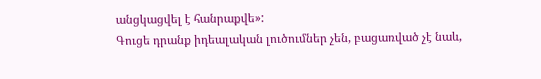անցկացվել է հանրաքվե»:
Գուցե դրանք իդեալական լուծումներ չեն, բացառված չէ նաև,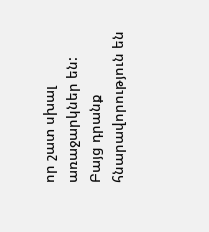որ շատ սխալ առաջարկներ են: Բայց դրանք հնարավորություն են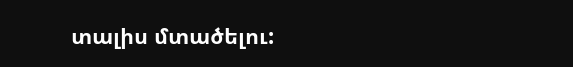տալիս մտածելու: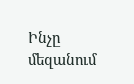Ինչը մեզանում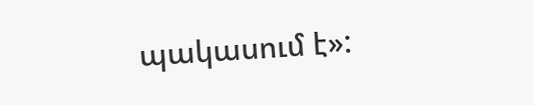պակասում է»: